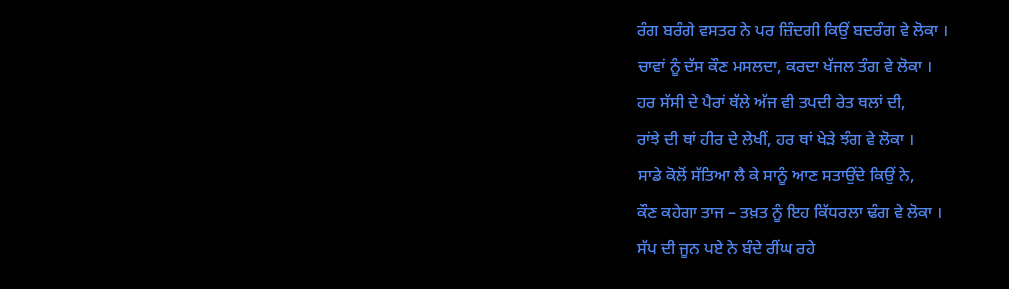ਰੰਗ ਬਰੰਗੇ ਵਸਤਰ ਨੇ ਪਰ ਜ਼ਿੰਦਗੀ ਕਿਉਂ ਬਦਰੰਗ ਵੇ ਲੋਕਾ ।
ਚਾਵਾਂ ਨੂੰ ਦੱਸ ਕੌਣ ਮਸਲਦਾ, ਕਰਦਾ ਖੱਜਲ ਤੰਗ ਵੇ ਲੋਕਾ ।
ਹਰ ਸੱਸੀ ਦੇ ਪੈਰਾਂ ਥੱਲੇ ਅੱਜ ਵੀ ਤਪਦੀ ਰੇਤ ਥਲਾਂ ਦੀ,
ਰਾਂਝੇ ਦੀ ਥਾਂ ਹੀਰ ਦੇ ਲੇਖੀਂ, ਹਰ ਥਾਂ ਖੇੜੇ ਝੰਗ ਵੇ ਲੋਕਾ ।
ਸਾਡੇ ਕੋਲੋਂ ਸੱਤਿਆ ਲੈ ਕੇ ਸਾਨੂੰ ਆਣ ਸਤਾਉਂਦੇ ਕਿਉਂ ਨੇ,
ਕੌਣ ਕਹੇਗਾ ਤਾਜ – ਤਖ਼ਤ ਨੂੰ ਇਹ ਕਿੱਧਰਲਾ ਢੰਗ ਵੇ ਲੋਕਾ ।
ਸੱਪ ਦੀ ਜੂਨ ਪਏ ਨੇ ਬੰਦੇ ਰੀਂਘ ਰਹੇ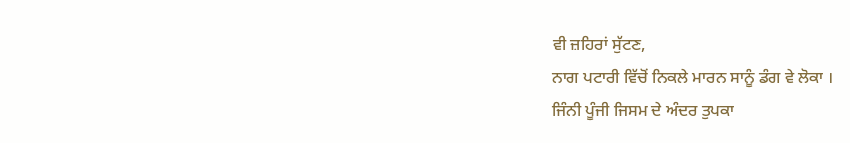ਵੀ ਜ਼ਹਿਰਾਂ ਸੁੱਟਣ,
ਨਾਗ ਪਟਾਰੀ ਵਿੱਚੋਂ ਨਿਕਲੇ ਮਾਰਨ ਸਾਨੂੰ ਡੰਗ ਵੇ ਲੋਕਾ ।
ਜਿੰਨੀ ਪੂੰਜੀ ਜਿਸਮ ਦੇ ਅੰਦਰ ਤੁਪਕਾ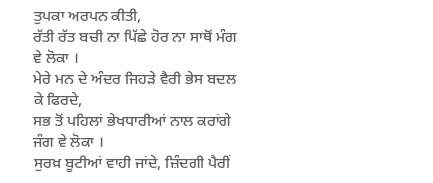ਤੁਪਕਾ ਅਰਪਨ ਕੀਤੀ,
ਰੱਤੀ ਰੱਤ ਬਚੀ ਨਾ ਪਿੱਛੇ ਹੋਰ ਨਾ ਸਾਥੋਂ ਮੰਗ ਵੇ ਲੋਕਾ ।
ਮੇਰੇ ਮਨ ਦੇ ਅੰਦਰ ਜਿਹੜੇ ਵੈਰੀ ਭੇਸ ਬਦਲ ਕੇ ਫਿਰਦੇ,
ਸਭ ਤੋਂ ਪਹਿਲਾਂ ਭੇਖਧਾਰੀਆਂ ਨਾਲ ਕਰਾਂਗੇ ਜੰਗ ਵੇ ਲੋਕਾ ।
ਸੁਰਖ਼ ਬੂਟੀਆਂ ਵਾਹੀ ਜਾਂਦੇ, ਜ਼ਿੰਦਗੀ ਪੈਰੀਂ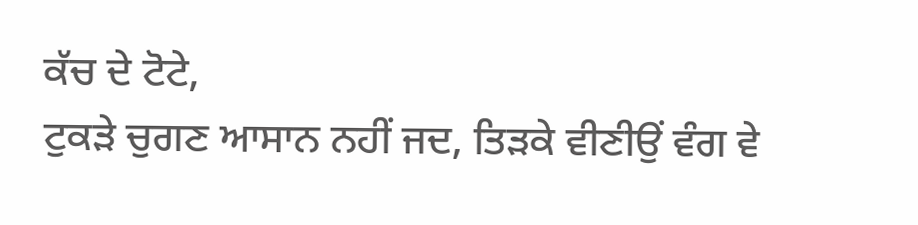ਕੱਚ ਦੇ ਟੋਟੇ,
ਟੁਕੜੇ ਚੁਗਣ ਆਸਾਨ ਨਹੀਂ ਜਦ, ਤਿੜਕੇ ਵੀਣੀਉਂ ਵੰਗ ਵੇ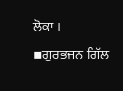ਲੋਕਾ ।
▪ਗੁਰਭਜਨ ਗਿੱਲ